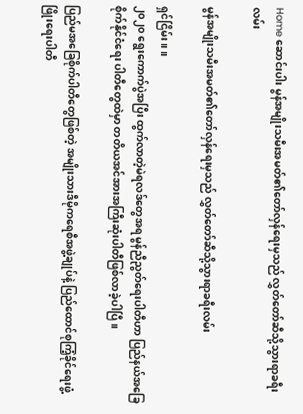Home ဆောင်းပါး မွန်အမျိုးသမီးအမတ်၏တော်လှန်ရေးမှသည် လွှတ်တော်ဆီသို့သွားရာခရီးလမ်း

မွန်အမျိုးသမီးအမတ်၏တော်လှန်ရေးမှသည် လွှတ်တော်ဆီသို့သွားရာခရီးလမ်း

ရှင်ငြိမ်း။ ။
၂၀၂၀ ရွေးကောက်ပွဲအပြီး ထွက်လာတဲ့မဲရလဒ်တွေအရ မွန်ညီညွတ်ရေးပါတီဟာ ပြည်နယ်အခြေစိုက်နိုင်ငံရေး ပါတီတွေထဲမှာ တတိယအင်အားအကြီးဆုံးပါတီဖြစ်လာခဲ့ပါပြီ။

ပြည်မအခြေစိုက်ပါတီတွေဖြစ်တဲ့ အမျိုးသားဒီမိုကရေစီအဖွဲ့ချုပ်နဲ့ ပြည်ထောင်စုကြံ့ခိုင်ရေးဖွံ့ဖြိုးရေးပါတီ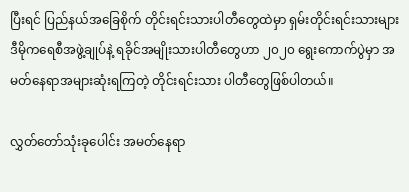ပြီးရင် ပြည်နယ်အခြေစိုက် တိုင်းရင်းသားပါတီတွေထဲမှာ ရှမ်းတိုင်းရင်းသားများဒီမိုကရေစီအဖွဲ့ချုပ်နဲ့ ရခိုင်အမျိုးသားပါတီတွေဟာ ၂၀၂၀ ရွေးကောက်ပွဲမှာ အမတ်နေရာအများဆုံးရကြတဲ့ တိုင်းရင်းသား ပါတီတွေဖြစ်ပါတယ်။

လွှတ်တော်သုံးခုပေါင်း အမတ်နေရာ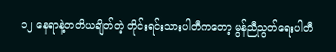၁၂ နေရာနဲ့တတိယချိတ်တဲ့ တိုင်းရင်းသားပါတီကတော့ မွန်ညီညွတ်ရေးပါတီ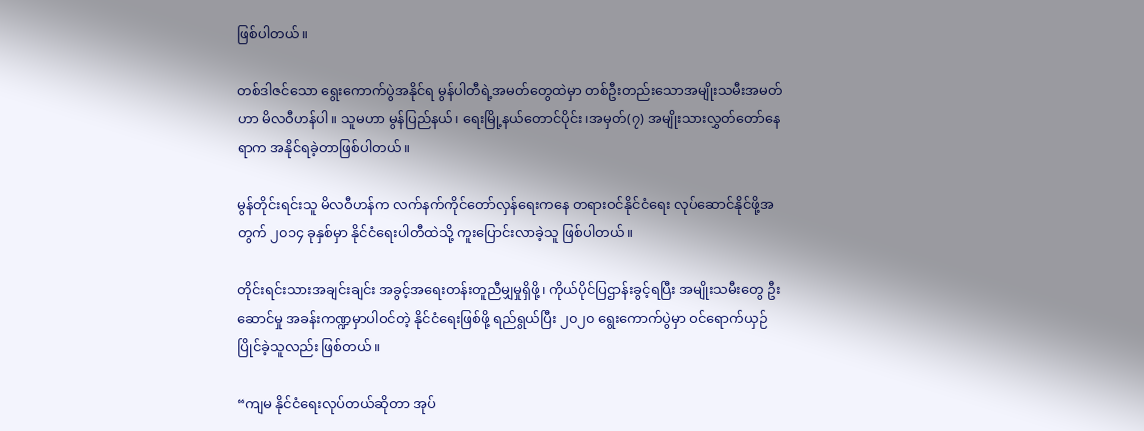ဖြစ်ပါတယ်။

တစ်ဒါဇင်သော ရွေးကောက်ပွဲအနိုင်ရ မွန်ပါတီရဲ့အမတ်တွေထဲမှာ တစ်ဦးတည်းသောအမျိုးသမီးအမတ်ဟာ မိလဝီဟန်ပါ။ သူမဟာ မွန်ပြည်နယ်၊ ရေးမြို့နယ်တောင်ပိုင်း၊အမှတ်(၇) အမျိုးသားလွှတ်တော်နေရာက အနိုင်ရခဲ့တာဖြစ်ပါတယ်။

မွန်တိုင်းရင်းသူ မိလဝီဟန်က လက်နက်ကိုင်တော်လှန်ရေးကနေ တရားဝင်နိုင်ငံရေး လုပ်ဆောင်နိုင်ဖို့အတွက် ၂၀၁၄ ခုနှစ်မှာ နိုင်ငံရေးပါတီထဲသို့ ကူးပြောင်းလာခဲ့သူ ဖြစ်ပါတယ်။

တိုင်းရင်းသားအချင်းချင်း အခွင့်အရေးတန်းတူညီမျှမှုရှိဖို့၊ ကိုယ်ပိုင်ပြဌာန်းခွင့်ရပြီး အမျိုးသမီးတွေ ဦးဆောင်မှု အခန်းကဏ္ဍမှာပါဝင်တဲ့ နိုင်ငံရေးဖြစ်ဖို့ ရည်ရွယ်ပြီး ၂၀၂၀ ရွေးကောက်ပွဲမှာ ဝင်ရောက်ယှဉ်ပြိုင်ခဲ့သူလည်း ဖြစ်တယ်။

“ကျမ နိုင်ငံရေးလုပ်တယ်ဆိုတာ အုပ်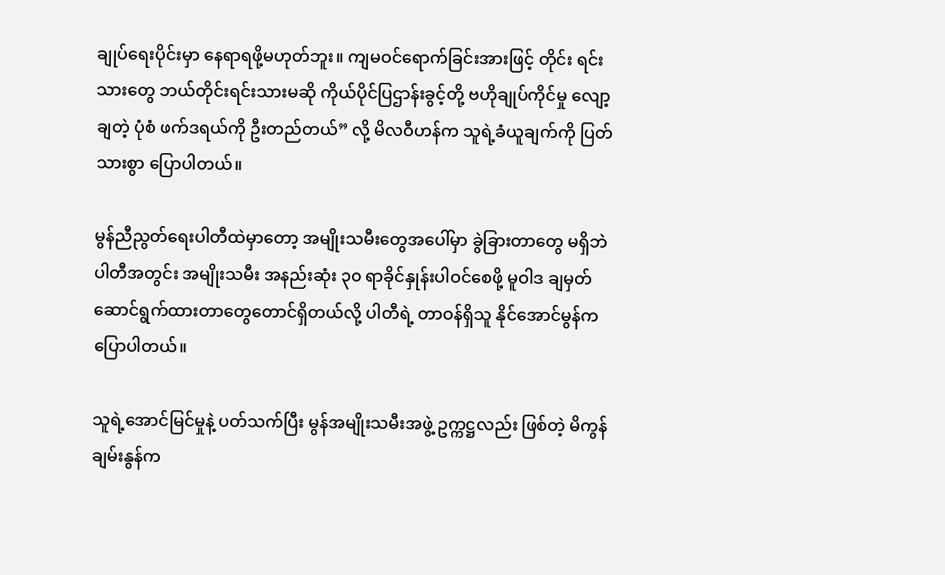ချုပ်ရေးပိုင်းမှာ နေရာရဖို့မဟုတ်ဘူး။ ကျမဝင်ရောက်ခြင်းအားဖြင့် တိုင်း ရင်းသားတွေ ဘယ်တိုင်းရင်းသားမဆို ကိုယ်ပိုင်ပြဌာန်းခွင့်တို့ ဗဟိုချုပ်ကိုင်မှု လျော့ချတဲ့ ပုံစံ ဖက်ဒရယ်ကို ဦးတည်တယ်” လို့ မိလဝီဟန်က သူရဲ့ခံယူချက်ကို ပြတ်သားစွာ ပြောပါတယ်။

မွန်ညီညွတ်ရေးပါတီထဲမှာတော့ အမျိုးသမီးတွေအပေါ်မှာ ခွဲခြားတာတွေ မရှိဘဲ ပါတီအတွင်း အမျိုးသမီး အနည်းဆုံး ၃၀ ရာခိုင်နှုန်းပါဝင်စေဖို့ မူဝါဒ ချမှတ် ဆောင်ရွက်ထားတာတွေတောင်ရှိတယ်လို့ ပါတီရဲ့ တာဝန်ရှိသူ နိုင်အောင်မွန်က ပြောပါတယ်။

သူရဲ့အောင်မြင်မှုနဲ့ ပတ်သက်ပြီး မွန်အမျိုးသမီးအဖွဲ့ ဥက္ကဋ္ဌလည်း ဖြစ်တဲ့ မိကွန်ချမ်းနွန်က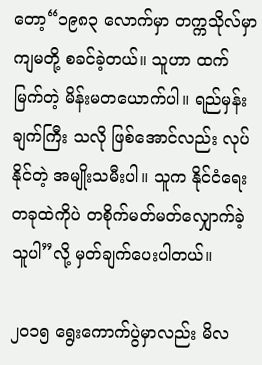တော့“၁၉၈၃ လောက်မှာ တက္ကသိုလ်မှာ ကျမတို့ စခင်ခဲ့တယ်။ သူဟာ ထက်မြက်တဲ့ မိန်းမတယောက်ပါ။ ရည်မှန်းချက်ကြီး သလို ဖြစ်အောင်လည်း လုပ်နိုင်တဲ့ အမျိုးသမီးပါ။ သူက နိုင်ငံရေးတခုထဲကိုပဲ တစိုက်မတ်မတ်လျှောက်ခဲ့ သူပါ”လို့ မှတ်ချက်ပေးပါတယ်။

၂၀၁၅ ရွေးကောက်ပွဲမှာလည်း မိလ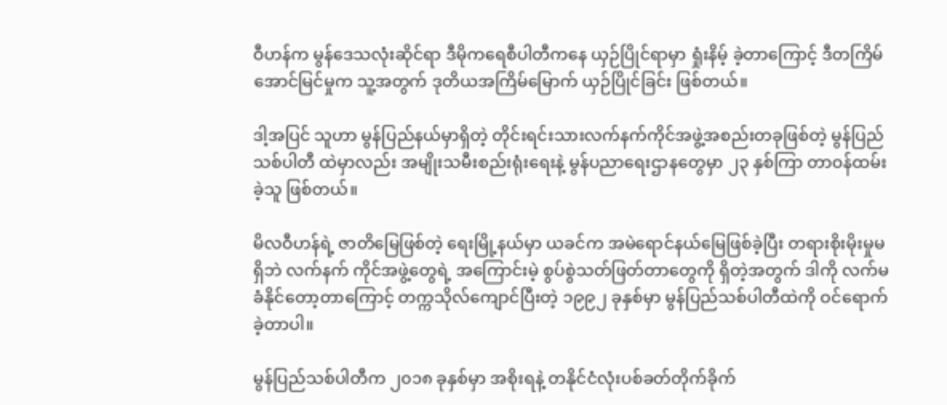ဝီဟန်က မွန်ဒေသလုံးဆိုင်ရာ ဒီမိုကရေစီပါတီကနေ ယှဉ်ပြိုင်ရာမှာ ရှုံးနိမ့် ခဲ့တာကြောင့် ဒီတကြိမ်အောင်မြင်မှုက သူ့အတွက် ဒုတိယအကြိမ်မြောက် ယှဉ်ပြိုင်ခြင်း ဖြစ်တယ်။

ဒါ့အပြင် သူဟာ မွန်ပြည်နယ်မှာရှိတဲ့ တိုင်းရင်းသားလက်နက်ကိုင်အဖွဲ့အစည်းတခုဖြစ်တဲ့ မွန်ပြည်သစ်ပါတီ ထဲမှာလည်း အမျိုးသမီးစည်းရုံးရေးနဲ့ မွန်ပညာရေးဌာနတွေမှာ ၂၃ နှစ်ကြာ တာဝန်ထမ်းခဲ့သူ ဖြစ်တယ်။

မိလဝီဟန်ရဲ့ ဇာတိမြေဖြစ်တဲ့ ရေးမြို့နယ်မှာ ယခင်က အမဲရောင်နယ်မြေဖြစ်ခဲ့ပြီး တရားစိုးမိုးမှုမရှိဘဲ လက်နက် ကိုင်အဖွဲ့တွေရဲ့ အကြောင်းမဲ့ စွပ်စွဲသတ်ဖြတ်တာတွေကို ရှိတဲ့အတွက် ဒါကို လက်မခံနိုင်တော့တာကြောင့် တက္ကသိုလ်ကျောင်ပြီးတဲ့ ၁၉၉၂ ခုနှစ်မှာ မွန်ပြည်သစ်ပါတီထဲကို ဝင်ရောက်ခဲ့တာပါ။

မွန်ပြည်သစ်ပါတီက ၂၀၁၈ ခုနှစ်မှာ အစိုးရနဲ့ တနိုင်ငံလုံးပစ်ခတ်တိုက်ခိုက်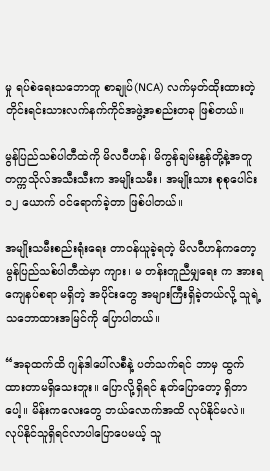မှု ရပ်စဲရေးသဘောတူ စာချုပ်(NCA) လက်မှတ်ထိုးထားတဲ့ တိုင်းရင်းသားလက်နက်ကိုင်အဖွဲ့အစည်းတခု ဖြစ်တယ်။

မွန်ပြည်သစ်ပါတီထဲကို မိလဝီဟန်၊ မိကွန်ချမ်းနွန်တို့နဲ့အတူ တက္ကသိုလ်အသီးသီးက အမျိုးသမီး၊ အမျိုးသား စုစုပေါင်း ၁၂ ယောက် ဝင်ရောက်ခဲ့တာ ဖြစ်ပါတယ်။

အမျိုးသမီးစည်းရုံးရေး တာဝန်ယူခဲ့ရတဲ့ မိလဝီဟန်ကတော့ မွန်ပြည်သစ်ပါတီထဲမှာ ကျား၊ မ တန်းတူညီမျှရေး က အားရ ကျေနပ်စရာ မရှိတဲ့ အပိုင်းတွေ အများကြီးရှိခဲ့တယ်လို့ သူရဲ့ သဘောထားအမြင်ကို ပြောပါတယ်။

“အခုထက်ထိ ဂျန်ဒါပေါ်လစီနဲ့ ပတ်သက်ရင် ဘာမှ ထွက်ထားတာမရှိသေးဘူး။ ပြောလို့ရှိရင် နုတ်ပြောတော့ ရှိတာပေါ့။ မိန်းကလေးတွေ ဘယ်လောက်အထိ လုပ်နိုင်မလဲ။ လုပ်နိုင်သူရှိရင်လာပါပြောပေမယ့် သူ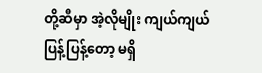တို့ဆီမှာ အဲ့လိုမျိုး ကျယ်ကျယ်ပြန့်ပြန့်တော့ မရှိ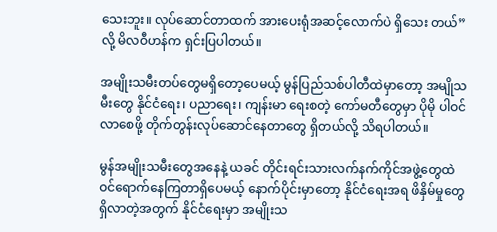သေးဘူး။ လုပ်ဆောင်တာထက် အားပေးရုံအဆင့်လောက်ပဲ ရှိသေး တယ်”လို့ မိလဝီဟန်က ရှင်းပြပါတယ်။

အမျိုးသမီးတပ်တွေမရှိတော့ပေမယ့် မွန်ပြည်သစ်ပါတီထဲမှာတော့ အမျိုသမီးတွေ နိုင်ငံရေး၊ ပညာရေး၊ ကျန်းမာ ရေးစတဲ့ ကော်မတီတွေမှာ ပိုမို ပါဝင်လာစေဖို့ တိုက်တွန်းလုပ်ဆောင်နေတာတွေ ရှိတယ်လို့ သိရပါတယ်။

မွန်အမျိုးသမီးတွေအနေနဲ့ ယခင် တိုင်းရင်းသားလက်နက်ကိုင်အဖွဲ့တွေထဲ ဝင်ရောက်နေကြတာရှိပေမယ့် နောက်ပိုင်းမှာတော့ နိုင်ငံရေးအရ ဖိနှိမ်မှုတွေရှိလာတဲ့အတွက် နိုင်ငံရေးမှာ အမျိုးသ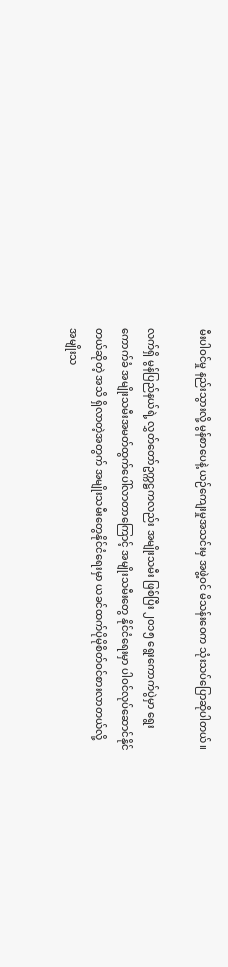မီးပါဝင်မှု နည်းသွားလို့ မွန်စာပေနဲ့ ယဉ်ကျေးမှုအသင်းမှ အဖွဲ့ဝင် မိသန်းဝေက သုံးသပ်ပြောဆိုပါတယ်။

လက်ရှိ မွန်ပြည်နယ်ရဲ့ လွှတ်တော်ဥက္ကဋ္ဌကလည်း အမျိုးသမီး ဖြစ်ပြီး ၂၀၁၅ ရွေးကောက်ပွဲမှာ ရွေးကောက်ခံ အမျိုးသမီးအမတ်ထွက်ပေါ်လာတာကြောင့် အမျိုးသမီးတွေ နိုင်ငံရေးမှာ ပါဝင်လုပ်ဆောင်နိုင်တယ်ဆိုတဲ့ အသိ ရှိလာတဲ့အတွက် အမျိုးသမီးတွေနိုင်ငံရေးမှာ ယခင်ထက်ပိုမိုစိတ်ဝင်စားလာတယ်လို့ အမျိုးသ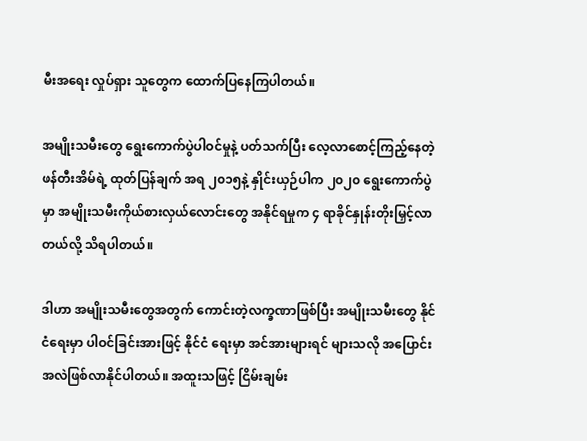မီးအရေး လှုပ်ရှား သူတွေက ထောက်ပြနေကြပါတယ်။

အမျိုးသမီးတွေ ရွေးကောက်ပွဲပါဝင်မှုနဲ့ ပတ်သက်ပြီး လေ့လာစောင့်ကြည့်နေတဲ့ ဖန်တီးအိမ်ရဲ့ ထုတ်ပြန်ချက် အရ ၂၀၁၅နဲ့ နှိုင်းယှဉ်ပါက ၂၀၂၀ ရွေးကောက်ပွဲမှာ အမျိုးသမီးကိုယ်စားလှယ်လောင်းတွေ အနိုင်ရမှုက ၄ ရာခိုင်နှုန်းတိုးမြှင့်လာတယ်လို့ သိရပါတယ်။

ဒါဟာ အမျိုးသမီးတွေအတွက် ကောင်းတဲ့လက္ခဏာဖြစ်ပြီး အမျိုးသမီးတွေ နိုင်ငံရေးမှာ ပါဝင်ခြင်းအားဖြင့် နိုင်ငံ ရေးမှာ အင်အားများရင် များသလို အပြောင်းအလဲဖြစ်လာနိုင်ပါတယ်။ အထူးသဖြင့် ငြိမ်းချမ်း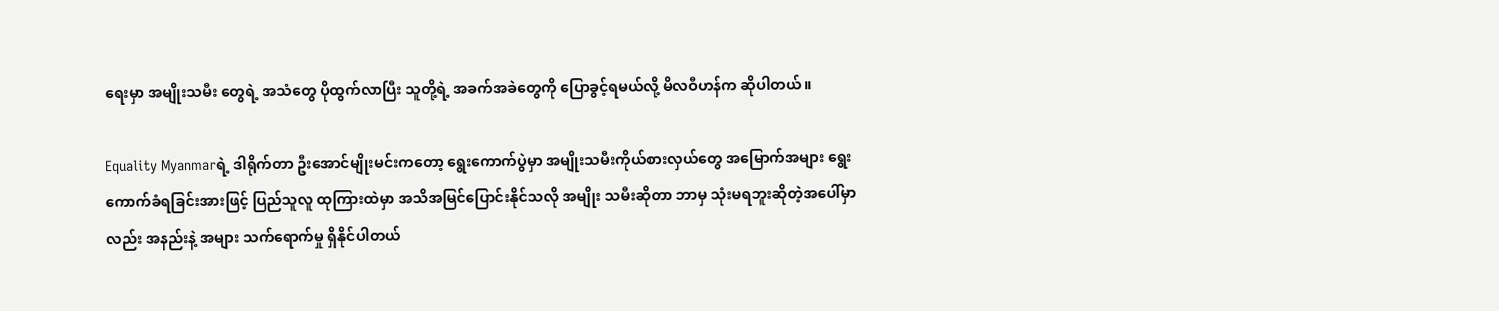ရေးမှာ အမျိုးသမီး တွေရဲ့ အသံတွေ ပိုထွက်လာပြီး သူတို့ရဲ့ အခက်အခဲတွေကို ပြောခွင့်ရမယ်လို့ မိလဝီဟန်က ဆိုပါတယ်။

Equality Myanmarရဲ့ ဒါရိုက်တာ ဦးအောင်မျိုးမင်းကတော့ ရွေးကောက်ပွဲမှာ အမျိုးသမီးကိုယ်စားလှယ်တွေ အမြောက်အများ ရွေးကောက်ခံရခြင်းအားဖြင့် ပြည်သူလူ ထုကြားထဲမှာ အသိအမြင်ပြောင်းနိုင်သလို အမျိုး သမီးဆိုတာ ဘာမှ သုံးမရဘူးဆိုတဲ့အပေါ်မှာလည်း အနည်းနဲ့ အများ သက်ရောက်မှု ရှိနိုင်ပါတယ်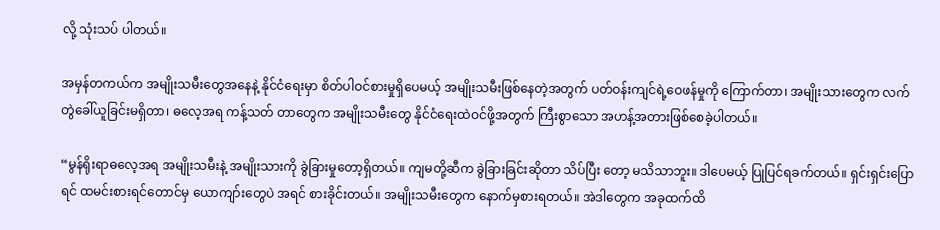လို့ သုံးသပ် ပါတယ်။

အမှန်တကယ်က အမျိုးသမီးတွေအနေနဲ့ နိုင်ငံရေးမှာ စိတ်ပါဝင်စားမှုရှိပေမယ့် အမျိုးသမီးဖြစ်နေတဲ့အတွက် ပတ်ဝန်းကျင်ရဲ့ဝေဖန်မှုကို ကြောက်တာ၊ အမျိုးသားတွေက လက်တွဲခေါ်ယူခြင်းမရှိတာ၊ ဓလေ့အရ ကန့်သတ် တာတွေက အမျိုးသမီးတွေ နိုင်ငံရေးထဲဝင်ဖို့အတွက် ကြီးစွာသော အဟန့်အတားဖြစ်စေခဲ့ပါတယ်။

“မွန်ရိုးရာဓလေ့အရ အမျိုးသမီးနဲ့ အမျိုးသားကို ခွဲခြားမှုတော့ရှိတယ်။ ကျမတို့ဆီက ခွဲခြားခြင်းဆိုတာ သိပ်ပြီး တော့ မသိသာဘူး။ ဒါပေမယ့် ပြုပြင်ရခက်တယ်။ ရှင်းရှင်းပြောရင် ထမင်းစားရင်တောင်မှ ယောကျာ်းတွေပဲ အရင် စားခိုင်းတယ်။ အမျိုးသမီးတွေက နောက်မှစားရတယ်။ အဲဒါတွေက အခုထက်ထိ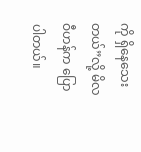ကို ရှိနေသေးတယ်”လို့ မိလဝီဟန်က ပြောပါတယ်။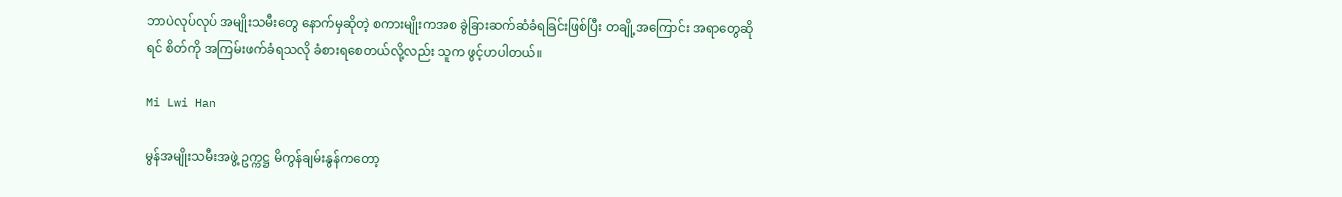ဘာပဲလုပ်လုပ် အမျိုးသမီးတွေ နောက်မှဆိုတဲ့ စကားမျိုးကအစ ခွဲခြားဆက်ဆံခံရခြင်းဖြစ်ပြီး တချို့အကြောင်း အရာတွေဆိုရင် စိတ်ကို အကြမ်းဖက်ခံရသလို ခံစားရစေတယ်လို့လည်း သူက ဖွင့်ဟပါတယ်။

Mi Lwi Han

မွန်အမျိုးသမီးအဖွဲ့ ဥက္ကဋ္ဌ မိကွန်ချမ်းနွန်ကတော့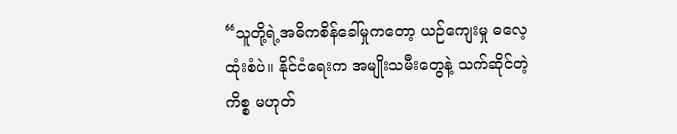“သူတို့ရဲ့အဓိကစိန်ခေါ်မှုကတော့ ယဉ်ကျေးမှု ဓလေ့ထုံးစံပဲ။ နိုင်ငံရေးက အမျိုးသမီးတွေနဲ့ သက်ဆိုင်တဲ့ကိစ္စ မဟုတ်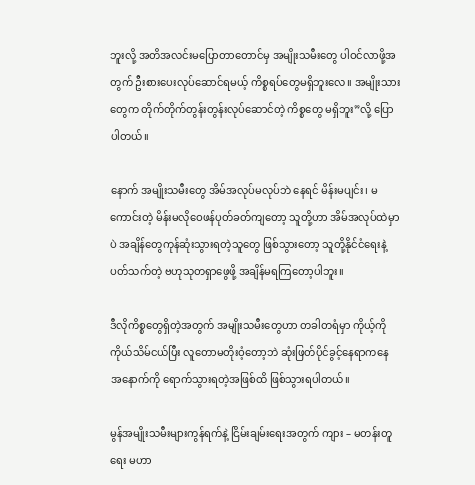ဘူးလို့ အတိအလင်းမပြောတာတောင်မှ အမျိုးသမီးတွေ ပါဝင်လာဖို့အတွက် ဦးစားပေးလုပ်ဆောင်ရမယ့် ကိစ္စရပ်တွေမရှိဘူးလေ။ အမျိုးသားတွေက တိုက်တိုက်တွန်းတွန်းလုပ်ဆောင်တဲ့ ကိစ္စတွေ မရှိဘူး”လို့ ပြောပါတယ်။

နောက် အမျိုးသမီးတွေ အိမ်အလုပ်မလုပ်ဘဲ နေရင် မိန်းမပျင်း၊ မကောင်းတဲ့ မိန်းမလိုဝေဖန်ပုတ်ခတ်ကျတော့ သူတို့ဟာ အိမ်အလုပ်ထဲမှာပဲ အချိန်တွေကုန်ဆုံးသွားရတဲ့သူတွေ ဖြစ်သွားတော့ သူတို့နိုင်ငံရေးနဲ့ ပတ်သက်တဲ့ ဗဟုသုတရှာဖွေဖို့ အချိန်မရကြတော့ပါဘူး။

ဒီလိုကိစ္စတွေရှိတဲ့အတွက် အမျိုးသမီးတွေဟာ တခါတရံမှာ ကိုယ့်ကိုကိုယ်သိမ်ငယ်ပြီး လူတောမတိုးဝံ့တော့ဘဲ ဆုံးဖြတ်ပိုင်ခွင့်နေရာကနေ အနောက်ကို ရောက်သွားရတဲ့အဖြစ်ထိ ဖြစ်သွားရပါတယ်။

မွန်အမျိုးသမီးများကွန်ရက်နဲ့ ငြိမ်းချမ်းရေးအတွက် ကျား – မတန်းတူရေး မဟာ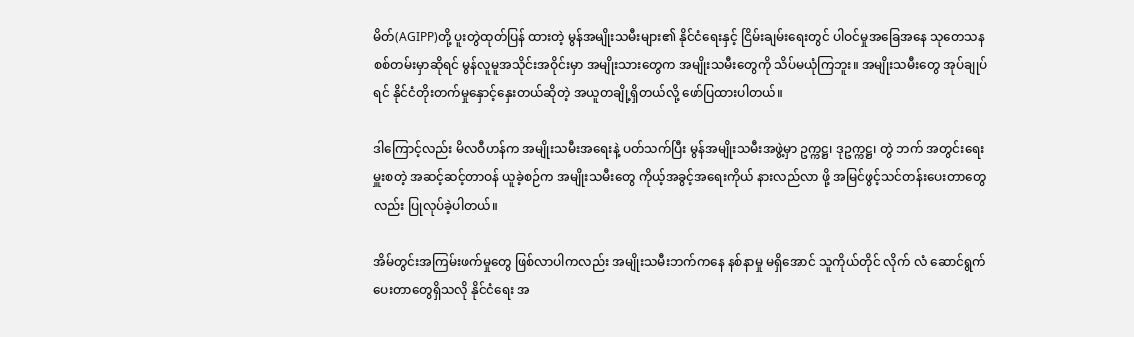မိတ်(AGIPP)တို့ ပူးတွဲထုတ်ပြန် ထားတဲ့ မွန်အမျိုးသမီးများ၏ နိုင်ငံရေးနှင့် ငြိမ်းချမ်းရေးတွင် ပါဝင်မှုအခြေအနေ သုတေသန စစ်တမ်းမှာဆိုရင် မွန်လူမူအသိုင်းအဝိုင်းမှာ အမျိုးသားတွေက အမျိုးသမီးတွေကို သိပ်မယုံကြဘူး။ အမျိုးသမီးတွေ အုပ်ချုပ်ရင် နိုင်ငံတိုးတက်မှုနှောင့်နှေးတယ်ဆိုတဲ့ အယူတချို့ရှိတယ်လို့ ဖော်ပြထားပါတယ်။

ဒါကြောင့်လည်း မိလဝီဟန်က အမျိုးသမီးအရေးနဲ့ ပတ်သက်ပြီး မွန်အမျိုးသမီးအဖွဲ့မှာ ဥက္ကဋ္ဌ၊ ဒုဥက္ကဋ္ဌ၊ တွဲ ဘက် အတွင်းရေးမှူးစတဲ့ အဆင့်ဆင့်တာဝန် ယူခဲ့စဉ်က အမျိုးသမီးတွေ ကိုယ့်အခွင့်အရေးကိုယ် နားလည်လာ ဖို့ အမြင်ဖွင့်သင်တန်းပေးတာတွေလည်း ပြုလုပ်ခဲ့ပါတယ်။

အိမ်တွင်းအကြမ်းဖက်မှုတွေ ဖြစ်လာပါကလည်း အမျိုးသမီးဘက်ကနေ နစ်နာမှု မရှိအောင် သူကိုယ်တိုင် လိုက် လံ ဆောင်ရွက်ပေးတာတွေရှိသလို နိုင်ငံရေး အ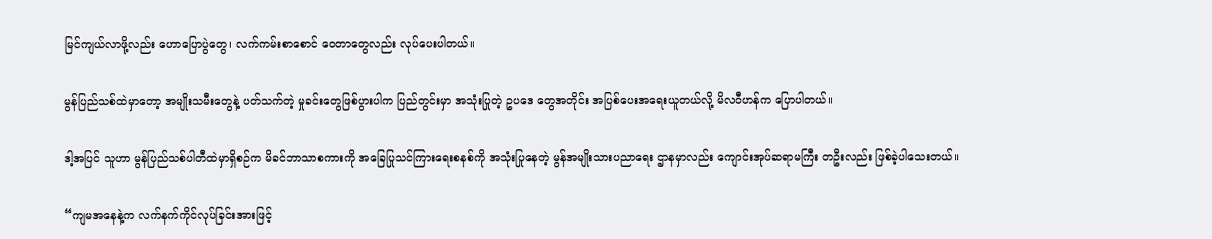မြင်ကျယ်လာဖို့လည်း ဟောပြောပွဲတွေ၊ လက်ကမ်းစာစောင် ဝေတာတွေလည်း လုပ်ပေးပါတယ်။

မွန်ပြည်သစ်ထဲမှာတော့ အမျိုးသမီးတွေနဲ့ ပတ်သက်တဲ့ မှုခင်းတွေဖြစ်ပွားပါက ပြည်တွင်းမှာ အသုံးပြုတဲ့ ဥပဒေ တွေအတိုင်း အပြစ်ပေးအရေးယူတယ်လို့ မိလဝီဟန်က ပြောပါတယ်။

ဒါ့အပြင် သူဟာ မွန်ပြည်သစ်ပါတီထဲမှာရှိစဉ်က မိခင်ဘာသာစကားကို အခြေပြုသင်ကြားရေးစနစ်ကို အသုံးပြုနေတဲ့ မွန်အမျိုးသားပညာရေး ဌာနမှာလည်း ကျောင်းအုပ်ဆရာမကြီး တဦးလည်း ဖြစ်ခဲ့ပါသေးတယ်။

“ကျမအနေနဲ့က လက်နက်ကိုင်လုပ်ခြင်းအားဖြင့်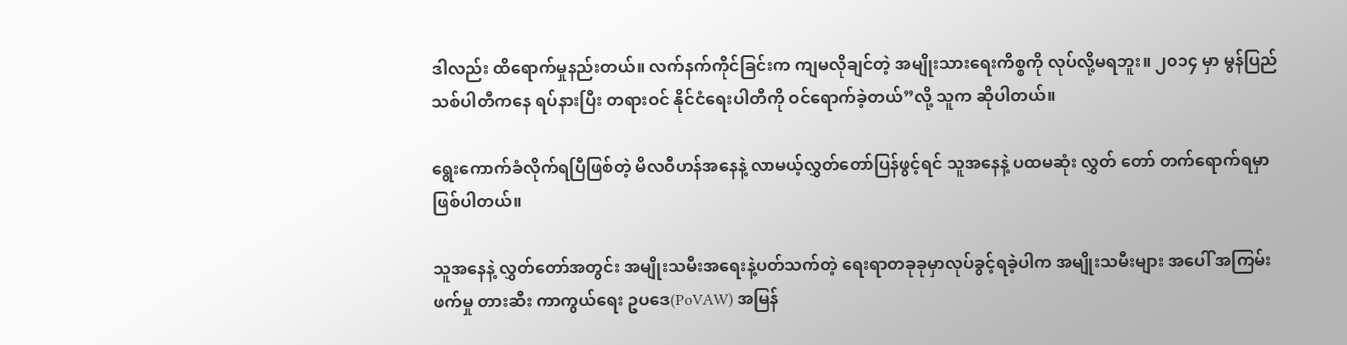ဒါလည်း ထိရောက်မှုနည်းတယ်။ လက်နက်ကိုင်ခြင်းက ကျမလိုချင်တဲ့ အမျိုးသားရေးကိစ္စကို လုပ်လို့မရဘူး။ ၂၀၁၄ မှာ မွန်ပြည်သစ်ပါတီကနေ ရပ်နားပြီး တရားဝင် နိုင်ငံရေးပါတီကို ဝင်ရောက်ခဲ့တယ်”လို့ သူက ဆိုပါတယ်။

ရွေးကောက်ခံလိုက်ရပြီဖြစ်တဲ့ မိလဝီဟန်အနေနဲ့ လာမယ့်လွှတ်တော်ပြန်ဖွင့်ရင် သူအနေနဲ့ ပထမဆုံး လွှတ် တော် တက်ရောက်ရမှာဖြစ်ပါတယ်။

သူအနေနဲ့ လွှတ်တော်အတွင်း အမျိုးသမီးအရေးနဲ့ပတ်သက်တဲ့ ရေးရာတခုခုမှာလုပ်ခွင့်ရခဲ့ပါက အမျိုးသမီးများ အပေါ် အကြမ်းဖက်မှု တားဆီး ကာကွယ်ရေး ဥပဒေ(PoVAW) အမြန်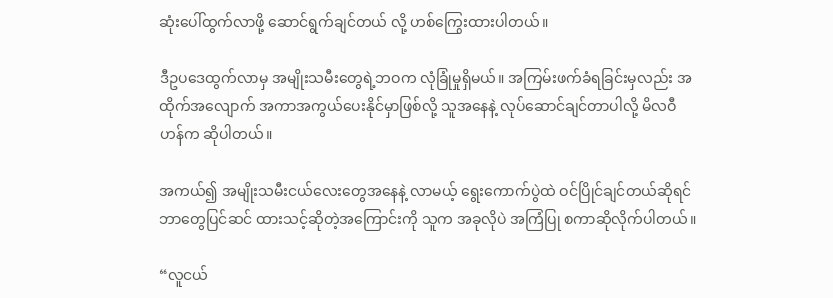ဆုံးပေါ်ထွက်လာဖို့ ဆောင်ရွက်ချင်တယ် လို့ ဟစ်ကြွေးထားပါတယ်။

ဒီဥပဒေထွက်လာမှ အမျိုးသမီးတွေရဲ့ဘဝက လုံခြုံမှုရှိမယ်။ အကြမ်းဖက်ခံရခြင်းမှလည်း အထိုက်အလျောက် အကာအကွယ်ပေးနိုင်မှာဖြစ်လို့ သူအနေနဲ့ လုပ်ဆောင်ချင်တာပါလို့ မိလဝီဟန်က ဆိုပါတယ်။

အကယ်၍ အမျိုးသမီးငယ်လေးတွေအနေနဲ့ လာမယ့် ရွေးကောက်ပွဲထဲ ဝင်ပြိုင်ချင်တယ်ဆိုရင် ဘာတွေပြင်ဆင် ထားသင့်ဆိုတဲ့အကြောင်းကို သူက အခုလိုပဲ အကြံပြု စကာဆိုလိုက်ပါတယ်။

“လူငယ်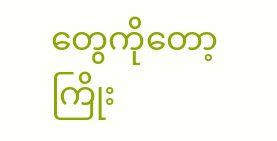တွေကိုတော့ ကြိုး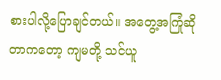စားပါလို့ပြောချင်တယ်။ အတွေ့အကြုံဆိုတာကတော့ ကျမတို့ သင်ယူ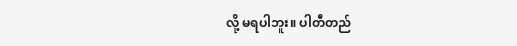လို့ မရပါဘူး။ ပါတီတည်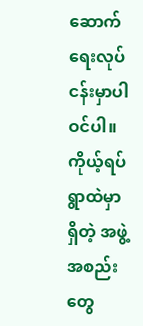ဆောက်ရေးလုပ်ငန်းမှာပါဝင်ပါ။ ကိုယ့်ရပ်ရွာထဲမှာရှိတဲ့ အဖွဲ့အစည်းတွေ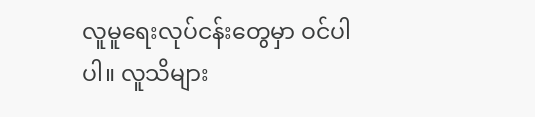လူမူရေးလုပ်ငန်းတွေမှာ ဝင်ပါပါ။ လူသိများ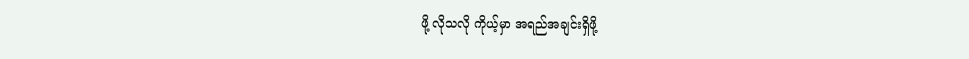ဖို့ လိုသလို ကိုယ့်မှာ အရည်အချင်းရှိဖို့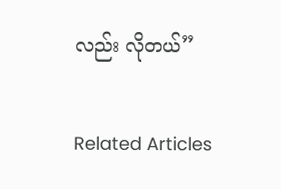လည်း လိုတယ်”

Related Articles